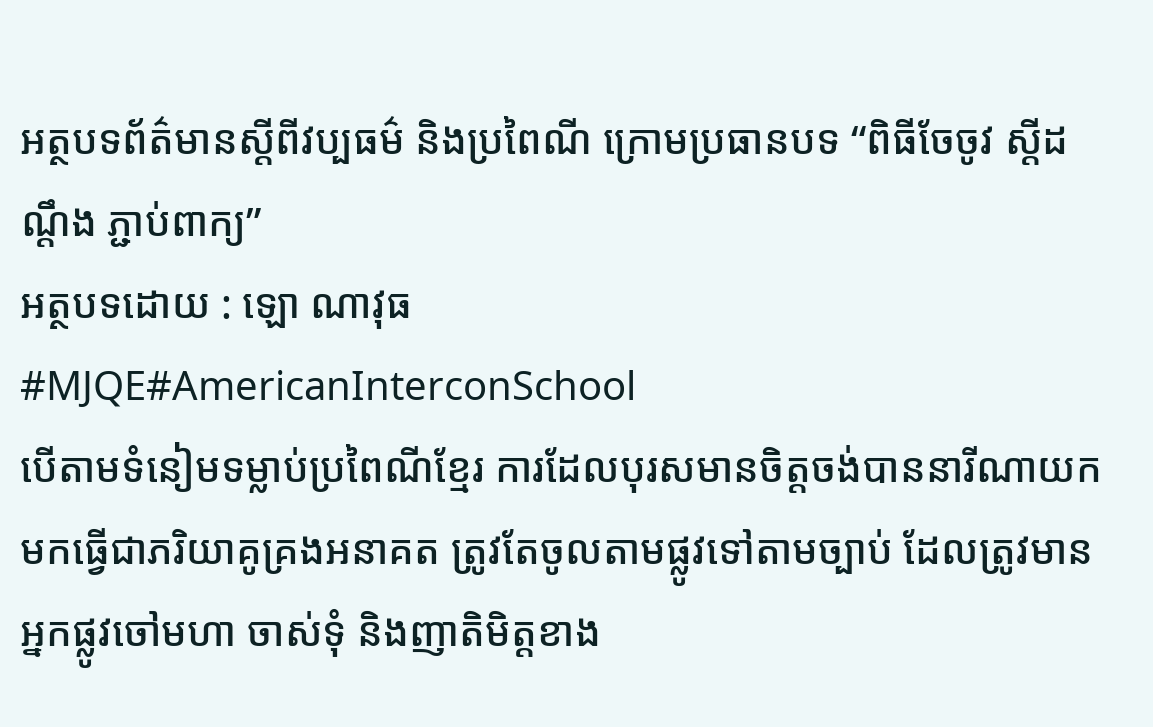អត្ថបទព័ត៌មានស្តីពីវប្បធម៌ និងប្រពៃណី ក្រោមប្រធានបទ “ពិធីចែចូវ ស្តីដណ្តឹង ភ្ជាប់ពាក្យ”
អត្ថបទដោយ : ឡោ ណាវុធ
#MJQE#AmericanInterconSchool
បើតាមទំនៀមទម្លាប់ប្រពៃណីខ្មែរ ការដែលបុរសមានចិត្តចង់បាននារីណាយកមកធ្វើជាភរិយាគូគ្រងអនាគត ត្រូវតែចូលតាមផ្លូវទៅតាមច្បាប់ ដែលត្រូវមានអ្នកផ្លូវចៅមហា ចាស់ទុំ និងញាតិមិត្តខាង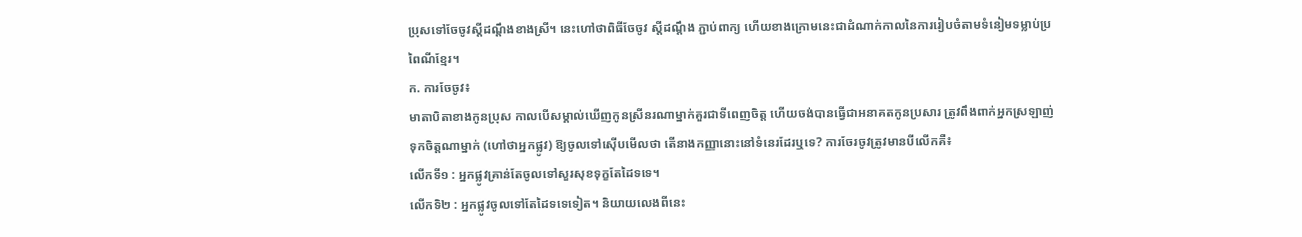ប្រុសទៅចែចូវស្តីដណ្តឹងខាងស្រី។ នេះហៅថាពិធីចែចូវ ស្តីដណ្តឹង ភ្ជាប់ពាក្យ ហើយខាងក្រោមនេះជាដំណាក់កាលនៃការរៀបចំតាមទំនៀមទម្លាប់ប្រពៃណីខ្មែរ។
ក. ការចែចូវ៖
មាតាបិតាខាងកូនប្រុស កាលបើសម្គាល់ឃើញកូនស្រីនរណាម្នាក់គួរជាទីពេញចិត្ត ហើយចង់បានធ្វើជាអនាគតកូនប្រសារ ត្រូវពឹងពាក់អ្នកស្រឡាញ់ទុកចិត្តណាម្នាក់ (ហៅថាអ្នកផ្លូវ) ឱ្យចូលទៅស៊ើបមើលថា តើនាងកញ្ញានោះនៅទំនេរដែរឬទេ? ការចែរចូវត្រូវមានបីលើកគឺ៖
លើកទី១ : អ្នកផ្លូវគ្រាន់តែចូលទៅសួរសុខទុក្ខតែដៃទទេ។
លើកទិ២ : អ្នកផ្លូវចូលទៅតែដៃទទេទៀត។ និយាយលេងពីនេះ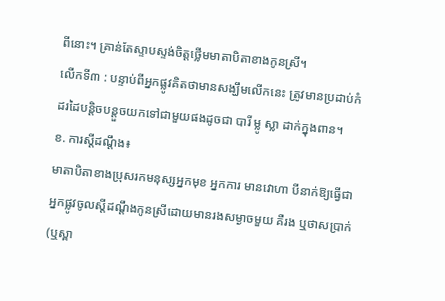ពីនោះ។ គ្រាន់តែស្ទាបស្ទង់ចិត្តថ្លើមមាតាបិតាខាងកូនស្រី។
លើកទី៣ : បន្ទាប់ពីអ្នកផ្លូវគិតថាមានសង្ឃឹមលើកនេះ ត្រូវមានប្រដាប់កំដរដៃបន្តិចបន្តួចយកទៅជាមួយផងដូចជា បារី ម្លូ ស្លា ដាក់ក្នុងពាន។
ខ. ការស្តីដណ្តឹង៖
មាតាបិតាខាងប្រុសរកមនុស្សអ្នកមុខ អ្នកការ មានវោហា បីនាក់ឱ្យធ្វើជាអ្នកផ្លូវចូលស្តីដណ្តឹងកូនស្រីដោយមានរងសម្ងាចមួយ គឺរង ឬថាសប្រាក់ (ឬស្ពា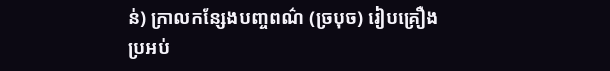ន់) ក្រាលកន្សែងបញ្ចពណ៌ (ច្របុច) រៀបគ្រឿងប្រអប់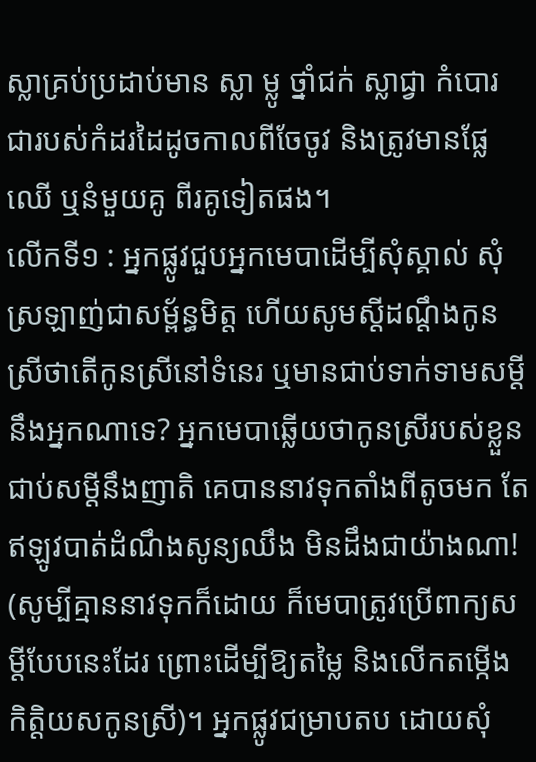ស្លាគ្រប់ប្រដាប់មាន ស្លា ម្លូ ថ្នាំជក់ ស្លាជ្វា កំបោរ ជារបស់កំដរដៃដូចកាលពីចែចូវ និងត្រូវមានផ្លែឈើ ឬនំមួយគូ ពីរគូទៀតផង។
លើកទី១ : អ្នកផ្លូវជួបអ្នកមេបាដើម្បីសុំស្គាល់ សុំស្រឡាញ់ជាសម្ព័ន្ធមិត្ត ហើយសូមស្តីដណ្តឹងកូនស្រីថាតើកូនស្រីនៅទំនេរ ឬមានជាប់ទាក់ទាមសម្តីនឹងអ្នកណាទេ? អ្នកមេបាឆ្លើយថាកូនស្រីរបស់ខ្លួនជាប់សម្តីនឹងញាតិ គេបាននាវទុកតាំងពីតូចមក តែឥឡូវបាត់ដំណឹងសូន្យឈឹង មិនដឹងជាយ៉ាងណា! (សូម្បីគ្មាននាវទុកក៏ដោយ ក៏មេបាត្រូវប្រើពាក្យសម្តីបែបនេះដែរ ព្រោះដើម្បីឱ្យតម្លៃ និងលើកតម្កើងកិត្តិយសកូនស្រី)។ អ្នកផ្លូវជម្រាបតប ដោយសុំ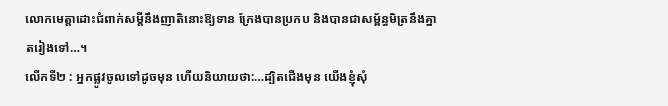លោកមេត្តាដោះជំពាក់សម្តីនឹងញាតិនោះឱ្យទាន ក្រែងបានប្រកប និងបានជាសម្ព័ន្ធមិត្រនឹងគ្នាតរៀងទៅ…។
លើកទី២ : អ្នកផ្លូវចូលទៅដូចមុន ហើយនិយាយថា:…ដ្បិតជើងមុន យើងខ្ញុំសុំ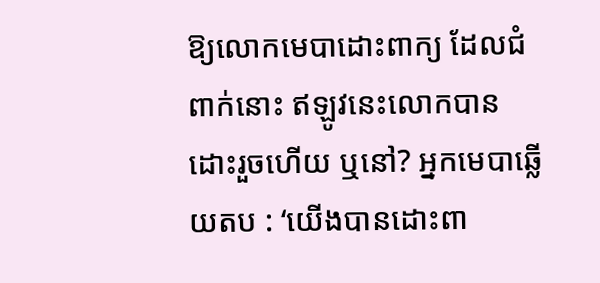ឱ្យលោកមេបាដោះពាក្យ ដែលជំពាក់នោះ ឥឡូវនេះលោកបានដោះរួចហើយ ឬនៅ? អ្នកមេបាឆ្លើយតប : ‘យើងបានដោះពា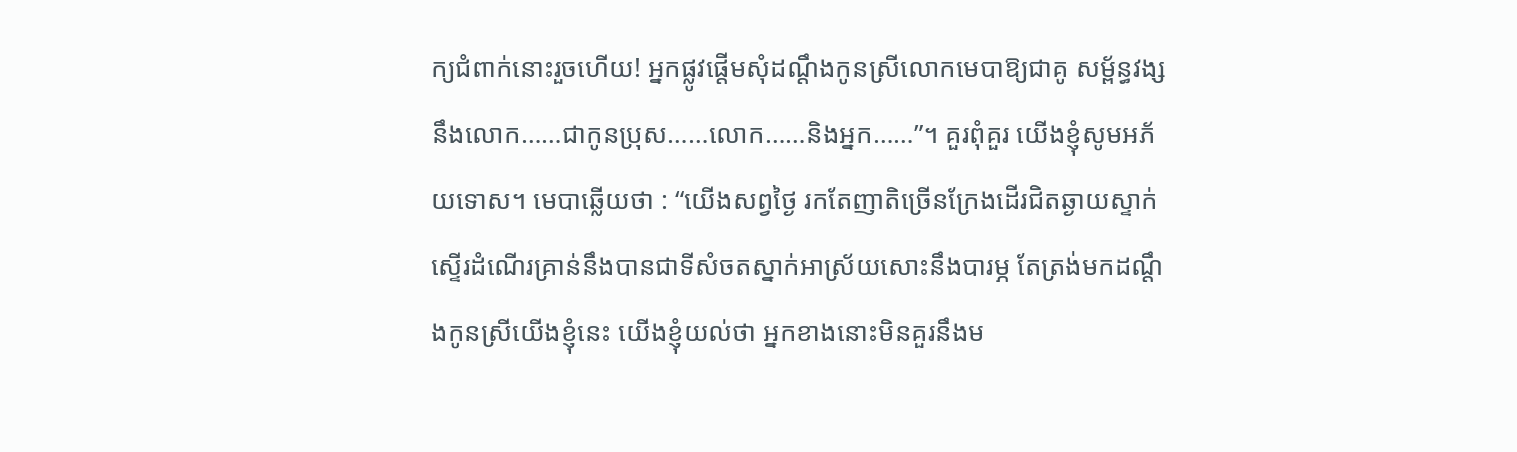ក្យជំពាក់នោះរួចហើយ! អ្នកផ្លូវផ្តើមសុំដណ្តឹងកូនស្រីលោកមេបាឱ្យជាគូ សម្ព័ន្ធវង្សនឹងលោក……ជាកូនប្រុស……លោក……និងអ្នក……”។ គួរពុំគួរ យើងខ្ញុំសូមអភ័យទោស។ មេបាឆ្លើយថា : “យើងសព្វថ្ងៃ រកតែញាតិច្រើនក្រែងដើរជិតឆ្ងាយស្ទាក់ស្ទើរដំណើរគ្រាន់នឹងបានជាទីសំចតស្នាក់អាស្រ័យសោះនឹងបារម្ភ តែត្រង់មកដណ្តឹងកូនស្រីយើងខ្ញុំនេះ យើងខ្ញុំយល់ថា អ្នកខាងនោះមិនគួរនឹងម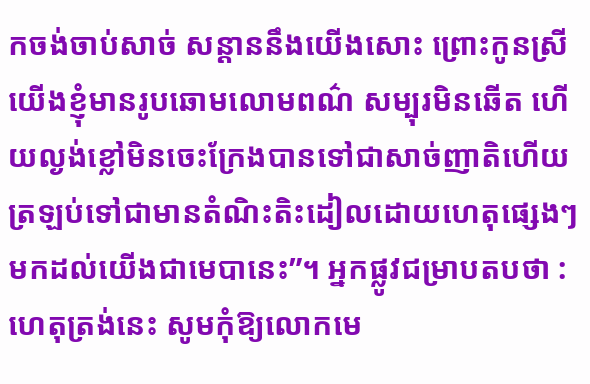កចង់ចាប់សាច់ សន្តាននឹងយើងសោះ ព្រោះកូនស្រីយើងខ្ញុំមានរូបឆោមលោមពណ៌ សម្បុរមិនឆើត ហើយល្ងង់ខ្លៅមិនចេះក្រែងបានទៅជាសាច់ញាតិហើយត្រឡប់ទៅជាមានតំណិះតិះដៀលដោយហេតុផ្សេងៗមកដល់យើងជាមេបានេះ”។ អ្នកផ្លូវជម្រាបតបថា : ហេតុត្រង់នេះ សូមកុំឱ្យលោកមេ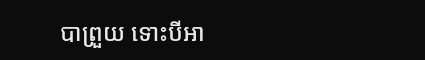បាព្រួយ ទោះបីអា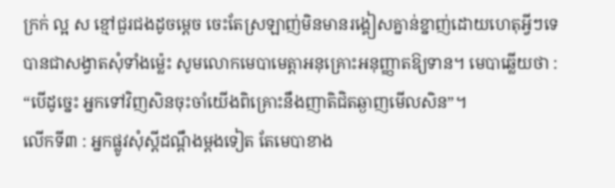ក្រក់ ល្អ ស ខ្មៅជួរជងដូចម្តេច ចេះតែស្រឡាញ់មិនមានរង្គៀសគ្នាន់ខ្នាញ់ដោយហេតុអ្វីៗទេ បានជាសង្វាតសុំទាំងម្ល៉េះ សូមលោកមេបាមេត្តាអនុគ្រោះអនុញ្ញាតឱ្យទាន។ មេបាឆ្លើយថា : “បើដូច្នេះ អ្នកទៅវិញសិនចុះចាំយើងពិគ្រោះនឹងញាតិជិតឆ្ងាញមើលសិន”។
លើកទី៣ : អ្នកផ្លូវសុំស្តីដណ្តឹងម្តងទៀត តែមេបាខាង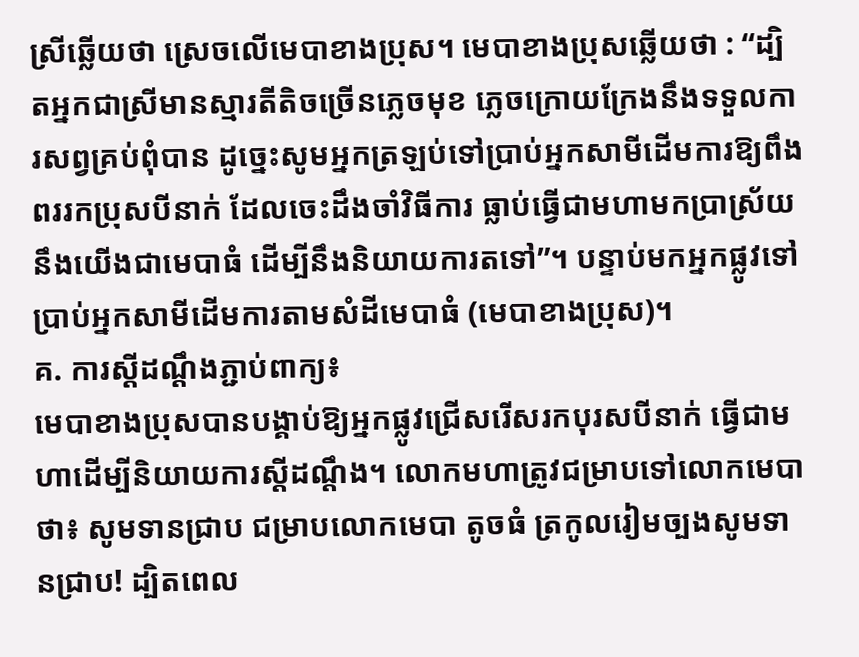ស្រីឆ្លើយថា ស្រេចលើមេបាខាងប្រុស។ មេបាខាងប្រុសឆ្លើយថា : “ដ្បិតអ្នកជាស្រីមានស្មារតីតិចច្រើនភ្លេចមុខ ភ្លេចក្រោយក្រែងនឹងទទួលការសព្វគ្រប់ពុំបាន ដូច្នេះសូមអ្នកត្រឡប់ទៅប្រាប់អ្នកសាមីដើមការឱ្យពឹងពររកប្រុសបីនាក់ ដែលចេះដឹងចាំវិធីការ ធ្លាប់ធ្វើជាមហាមកប្រាស្រ័យនឹងយើងជាមេបាធំ ដើម្បីនឹងនិយាយការតទៅ”។ បន្ទាប់មកអ្នកផ្លូវទៅប្រាប់អ្នកសាមីដើមការតាមសំដីមេបាធំ (មេបាខាងប្រុស)។
គ. ការស្តីដណ្តឹងភ្ជាប់ពាក្យ៖
មេបាខាងប្រុសបានបង្គាប់ឱ្យអ្នកផ្លូវជ្រើសរើសរកបុរសបីនាក់ ធ្វើជាមហាដើម្បីនិយាយការស្តីដណ្តឹង។ លោកមហាត្រូវជម្រាបទៅលោកមេបាថា៖ សូមទានជ្រាប ជម្រាបលោកមេបា តូចធំ ត្រកូលរៀមច្បងសូមទានជ្រាប! ដ្បិតពេល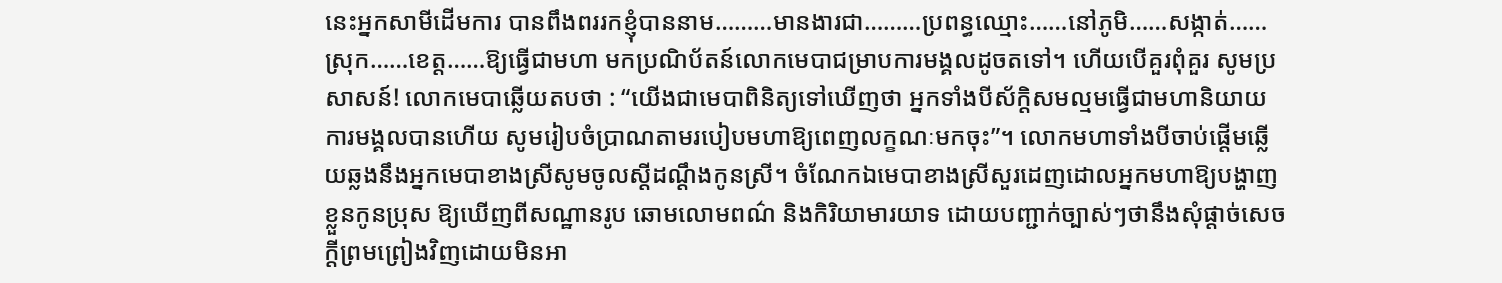នេះអ្នកសាមីដើមការ បានពឹងពររកខ្ញុំបាននាម………មានងារជា………ប្រពន្ធឈ្មោះ……នៅភូមិ……សង្កាត់……ស្រុក……ខេត្ត……ឱ្យធ្វើជាមហា មកប្រណិប័តន៍លោកមេបាជម្រាបការមង្គលដូចតទៅ។ ហើយបើគួរពុំគួរ សូមប្រសាសន៍! លោកមេបាឆ្លើយតបថា : “យើងជាមេបាពិនិត្យទៅឃើញថា អ្នកទាំងបីស័ក្តិសមល្មមធ្វើជាមហានិយាយការមង្គលបានហើយ សូមរៀបចំប្រាណតាមរបៀបមហាឱ្យពេញលក្ខណៈមកចុះ”។ លោកមហាទាំងបីចាប់ផ្តើមឆ្លើយឆ្លងនឹងអ្នកមេបាខាងស្រីសូមចូលស្តីដណ្តឹងកូនស្រី។ ចំណែកឯមេបាខាងស្រីសួរដេញដោលអ្នកមហាឱ្យបង្ហាញខ្លួនកូនប្រុស ឱ្យឃើញពីសណ្ឋានរូប ឆោមលោមពណ៌ និងកិរិយាមារយាទ ដោយបញ្ជាក់ច្បាស់ៗថានឹងសុំផ្តាច់សេចក្តីព្រមព្រៀងវិញដោយមិនអា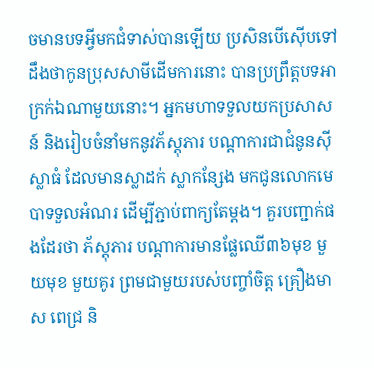ចមានបទអ្វីមកជំទាស់បានឡើយ ប្រសិនបើស៊ើបទៅដឹងថាកូនប្រុសសាមីដើមការនោះ បានប្រព្រឹត្តបទអាក្រក់ឯណាមួយនោះ។ អ្នកមហាទទួលយកប្រសាសន៍ និងរៀបចំនាំមកនូវភ័ស្តុភារ បណ្តាការជាជំនូនស៊ីស្លាធំ ដែលមានស្លាដក់ ស្លាកន្សែង មកជូនលោកមេបាទទួលអំណរ ដើម្បីភ្ជាប់ពាក្យតែម្តង។ គួរបញ្ជាក់ផងដែរថា ភ័ស្តុភារ បណ្តាការមានផ្លែឈើ៣៦មុខ មួយមុខ មួយគូរ ព្រមជាមួយរបស់បញ្ចាំចិត្ត គ្រឿងមាស ពេជ្រ និ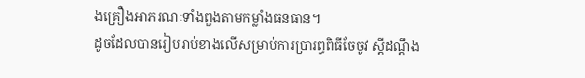ងគ្រឿងអាភរណៈទាំងពួងតាមកម្លាំងធនធាន។
ដូចដែលបានរៀបរាប់ខាងលើសម្រាប់ការប្រារព្ធពិធីចែចូវ ស្តីដណ្តឹង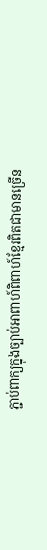ភ្ជាប់ពាក្យក្នុងច្បាប់អាពាហ៍ពិពាហ៍ខ្មែរពិតជាមានច្រើន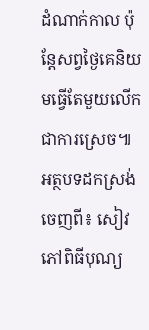ដំណាក់កាល ប៉ុន្តែសព្វថ្ងៃគេនិយមធ្វើតែមួយលើកជាការស្រេច៕
អត្ថបទដកស្រង់ចេញពី៖ សៀវភៅពិធីបុណ្យ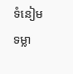ទំនៀមទម្លា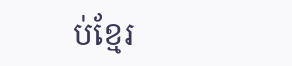ប់ខ្មែរ